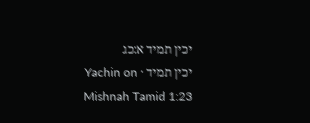יכין תמיד א:כג
יכין תמיד · Yachin on Mishnah Tamid 1:23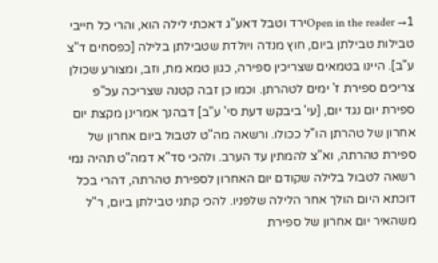Open in the reader →1ירד וטבל דאע"ג דאכתי לילה הוא, והרי כל חייבי טבילות טבילתן ביום, חוץ מנדה ויולדת שטבילתן בלילה [כפסחים ד"צ ע"ב]. היינו בטמאים שצריכין ספירה, כגון טמא מת, וזב, ומצורע שכולן צריכים ספירת ז' ימים לטהרתן. וכמו כן זבה קטנה שצריכה עכ"פ ספירת יום נגד יום, [עי' ביבקש דעת סי' ע"ב] דבהנך אמרינן מקצת יום אחרון של טהרתן הו"ל ככולו. ורשאה מה"ט לטבול ביום אחרון של ספירת טהרתה, וא"צ להמתין עד הערב. ולהכי סד"א דמה"ט תהיה נמי רשאה לטבול בלילה שקודם יום האחרון לספירת טהרתה, דהרי בכל דוכתא היום הולך אחר הלילה שלפניו. להכי קתני טבילתן ביום, ר"ל משהאיר יום אחרון של ספירת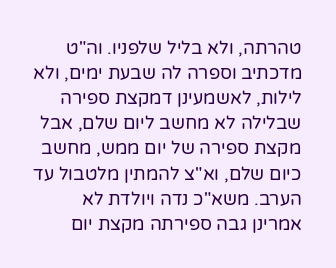טהרתה, ולא בליל שלפניו. וה"ט מדכתיב וספרה לה שבעת ימים, ולא לילות, לאשמעינן דמקצת ספירה שבלילה לא מחשב ליום שלם, אבל מקצת ספירה של יום ממש, מחשב כיום שלם, וא"צ להמתין מלטבול עד הערב. משא"כ נדה ויולדת לא אמרינן גבה ספירתה מקצת יום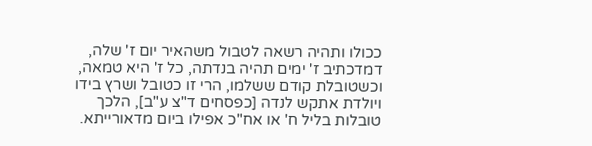ככולו ותהיה רשאה לטבול משהאיר יום ז' שלה, דמדכתיב ז' ימים תהיה בנדתה, כל ז' היא טמאה, וכשטובלת קודם ששלמו, הרי זו כטובל ושרץ בידו ויולדת אתקש לנדה [כפסחים ד"צ ע"ב], הלכך טובלות בליל ח' או אח"כ אפילו ביום מדאורייתא.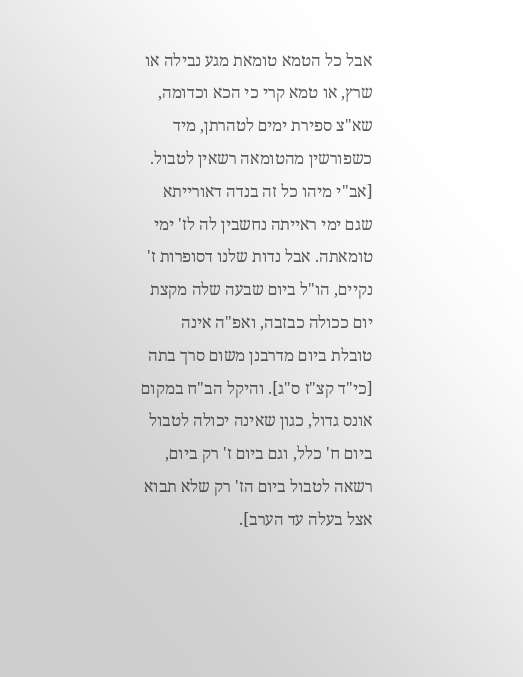אבל כל הטמא טומאת מגע נבילה או שרץ, או טמא קרי כי הכא וכדומה, שא"צ ספירת ימים לטהרתן, מיד כשפורשין מהטומאה רשאין לטבול. [אב"י מיהו כל זה בנדה דאורייתא שגם ימי ראייתה נחשבין לה לז' ימי טומאתה. אבל נדות שלנו דסופרות ז' נקיים, הו"ל ביום שבעה שלה מקצת יום ככולה כבזבה, ואפ"ה אינה טובלת ביום מדרבנן משום סרך בתה [כי"ד קצ"ז ס"ג]. והיקל הב"ח במקום אונס גדול, כגון שאינה יכולה לטבול ביום ח' כלל, וגם ביום ז' רק ביום, רשאה לטבול ביום הז' רק שלא תבוא אצל בעלה עד הערב].